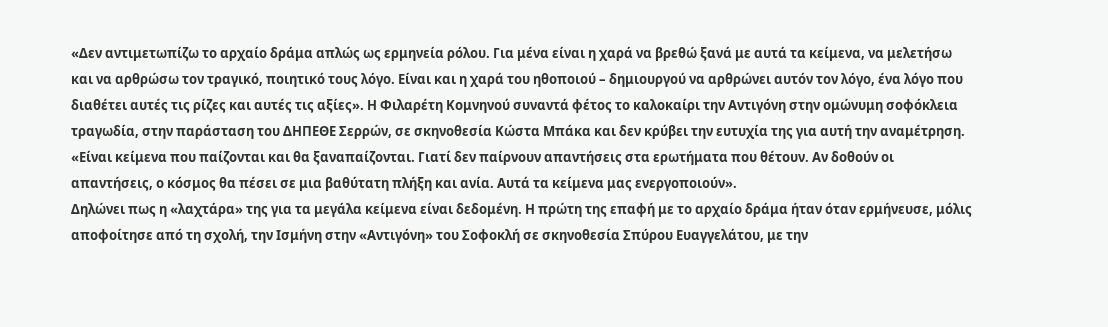«Δεν αντιμετωπίζω το αρχαίο δράμα απλώς ως ερμηνεία ρόλου. Για μένα είναι η χαρά να βρεθώ ξανά με αυτά τα κείμενα, να μελετήσω και να αρθρώσω τον τραγικό, ποιητικό τους λόγο. Είναι και η χαρά του ηθοποιού – δημιουργού να αρθρώνει αυτόν τον λόγο, ένα λόγο που διαθέτει αυτές τις ρίζες και αυτές τις αξίες». Η Φιλαρέτη Κομνηνού συναντά φέτος το καλοκαίρι την Αντιγόνη στην ομώνυμη σοφόκλεια τραγωδία, στην παράσταση του ΔΗΠΕΘΕ Σερρών, σε σκηνοθεσία Κώστα Μπάκα και δεν κρύβει την ευτυχία της για αυτή την αναμέτρηση. «Είναι κείμενα που παίζονται και θα ξαναπαίζονται. Γιατί δεν παίρνουν απαντήσεις στα ερωτήματα που θέτουν. Αν δοθούν οι απαντήσεις, ο κόσμος θα πέσει σε μια βαθύτατη πλήξη και ανία. Αυτά τα κείμενα μας ενεργοποιούν».
Δηλώνει πως η «λαχτάρα» της για τα μεγάλα κείμενα είναι δεδομένη. Η πρώτη της επαφή με το αρχαίο δράμα ήταν όταν ερμήνευσε, μόλις αποφοίτησε από τη σχολή, την Ισμήνη στην «Αντιγόνη» του Σοφοκλή σε σκηνοθεσία Σπύρου Ευαγγελάτου, με την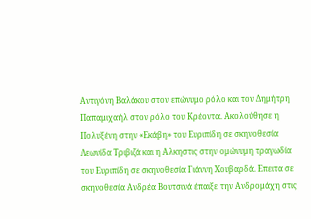Αντιγόνη Βαλάκου στον επώνυμο ρόλο και τον Δημήτρη Παπαμιχαήλ στον ρόλο του Κρέοντα. Ακολούθησε η Πολυξένη στην «Εκάβη» του Ευριπίδη σε σκηνοθεσία Λεωνίδα Τριβιζά και η Αλκηστις στην ομώνυμη τραγωδία του Ευριπίδη σε σκηνοθεσία Γιάννη Χουβαρδά. Επειτα σε σκηνοθεσία Ανδρέα Βουτσινά έπαιξε την Ανδρομάχη στις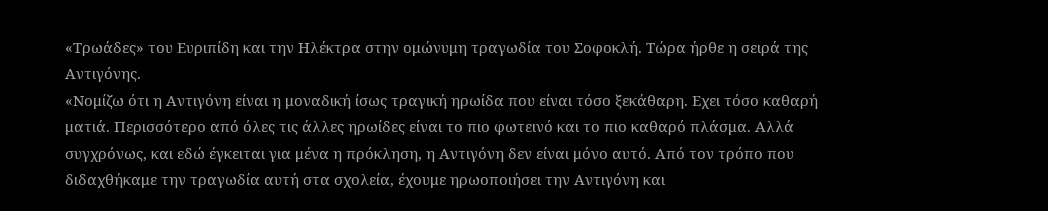«Τρωάδες» του Ευριπίδη και την Ηλέκτρα στην ομώνυμη τραγωδία του Σοφοκλή. Τώρα ήρθε η σειρά της Αντιγόνης.
«Νομίζω ότι η Αντιγόνη είναι η μοναδική ίσως τραγική ηρωίδα που είναι τόσο ξεκάθαρη. Εχει τόσο καθαρή ματιά. Περισσότερο από όλες τις άλλες ηρωίδες είναι το πιο φωτεινό και το πιο καθαρό πλάσμα. Αλλά συγχρόνως, και εδώ έγκειται για μένα η πρόκληση, η Αντιγόνη δεν είναι μόνο αυτό. Από τον τρόπο που διδαχθήκαμε την τραγωδία αυτή στα σχολεία, έχουμε ηρωοποιήσει την Αντιγόνη και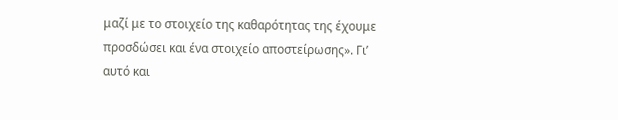μαζί με το στοιχείο της καθαρότητας της έχουμε προσδώσει και ένα στοιχείο αποστείρωσης». Γι’ αυτό και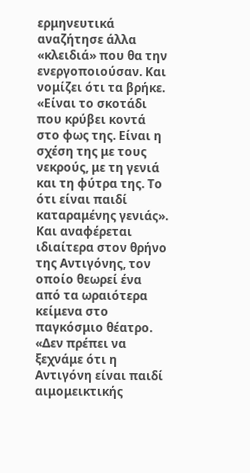ερμηνευτικά αναζήτησε άλλα «κλειδιά» που θα την ενεργοποιούσαν. Και νομίζει ότι τα βρήκε. «Είναι το σκοτάδι που κρύβει κοντά στο φως της. Είναι η σχέση της με τους νεκρούς, με τη γενιά και τη φύτρα της. Το ότι είναι παιδί καταραμένης γενιάς». Και αναφέρεται ιδιαίτερα στον θρήνο της Αντιγόνης, τον οποίο θεωρεί ένα από τα ωραιότερα κείμενα στο παγκόσμιο θέατρο. «Δεν πρέπει να ξεχνάμε ότι η Αντιγόνη είναι παιδί αιμομεικτικής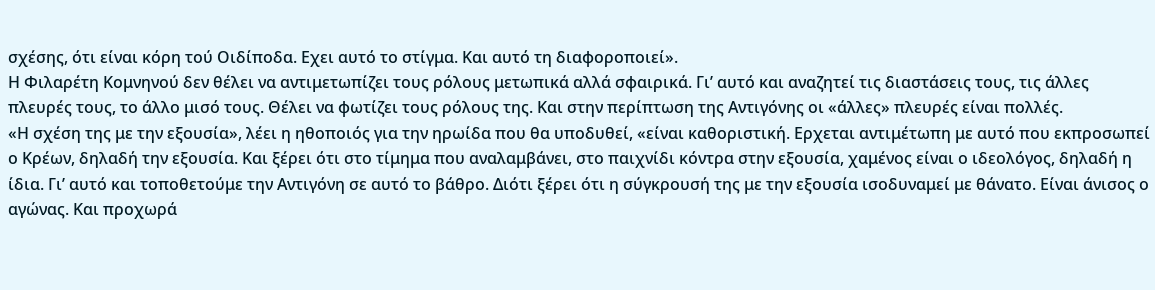σχέσης, ότι είναι κόρη τού Οιδίποδα. Εχει αυτό το στίγμα. Και αυτό τη διαφοροποιεί».
Η Φιλαρέτη Κομνηνού δεν θέλει να αντιμετωπίζει τους ρόλους μετωπικά αλλά σφαιρικά. Γι’ αυτό και αναζητεί τις διαστάσεις τους, τις άλλες πλευρές τους, το άλλο μισό τους. Θέλει να φωτίζει τους ρόλους της. Και στην περίπτωση της Αντιγόνης οι «άλλες» πλευρές είναι πολλές.
«Η σχέση της με την εξουσία», λέει η ηθοποιός για την ηρωίδα που θα υποδυθεί, «είναι καθοριστική. Ερχεται αντιμέτωπη με αυτό που εκπροσωπεί ο Κρέων, δηλαδή την εξουσία. Και ξέρει ότι στο τίμημα που αναλαμβάνει, στο παιχνίδι κόντρα στην εξουσία, χαμένος είναι ο ιδεολόγος, δηλαδή η ίδια. Γι’ αυτό και τοποθετούμε την Αντιγόνη σε αυτό το βάθρο. Διότι ξέρει ότι η σύγκρουσή της με την εξουσία ισοδυναμεί με θάνατο. Είναι άνισος ο αγώνας. Και προχωρά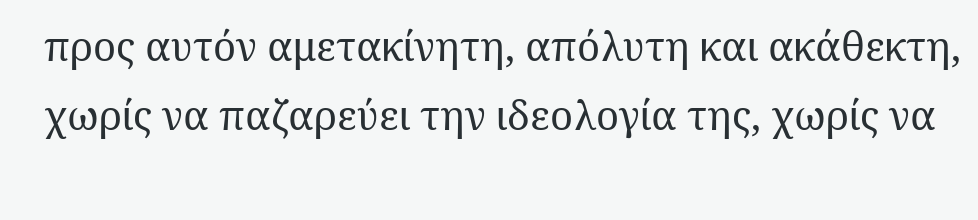προς αυτόν αμετακίνητη, απόλυτη και ακάθεκτη, χωρίς να παζαρεύει την ιδεολογία της, χωρίς να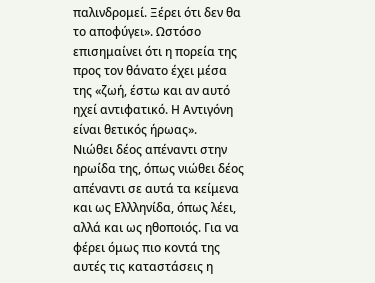παλινδρομεί. Ξέρει ότι δεν θα το αποφύγει». Ωστόσο επισημαίνει ότι η πορεία της προς τον θάνατο έχει μέσα της «ζωή, έστω και αν αυτό ηχεί αντιφατικό. Η Αντιγόνη είναι θετικός ήρωας».
Νιώθει δέος απέναντι στην ηρωίδα της, όπως νιώθει δέος απέναντι σε αυτά τα κείμενα και ως Ελλληνίδα, όπως λέει, αλλά και ως ηθοποιός. Για να φέρει όμως πιο κοντά της αυτές τις καταστάσεις η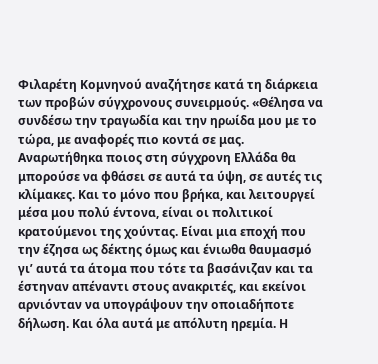Φιλαρέτη Κομνηνού αναζήτησε κατά τη διάρκεια των προβών σύγχρονους συνειρμούς. «Θέλησα να συνδέσω την τραγωδία και την ηρωίδα μου με το τώρα, με αναφορές πιο κοντά σε μας. Αναρωτήθηκα ποιος στη σύγχρονη Ελλάδα θα μπορούσε να φθάσει σε αυτά τα ύψη, σε αυτές τις κλίμακες. Και το μόνο που βρήκα, και λειτουργεί μέσα μου πολύ έντονα, είναι οι πολιτικοί κρατούμενοι της χούντας. Είναι μια εποχή που την έζησα ως δέκτης όμως και ένιωθα θαυμασμό γι’ αυτά τα άτομα που τότε τα βασάνιζαν και τα έστηναν απέναντι στους ανακριτές, και εκείνοι αρνιόνταν να υπογράψουν την οποιαδήποτε δήλωση. Και όλα αυτά με απόλυτη ηρεμία. Η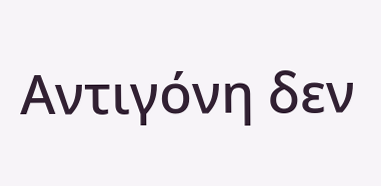Αντιγόνη δεν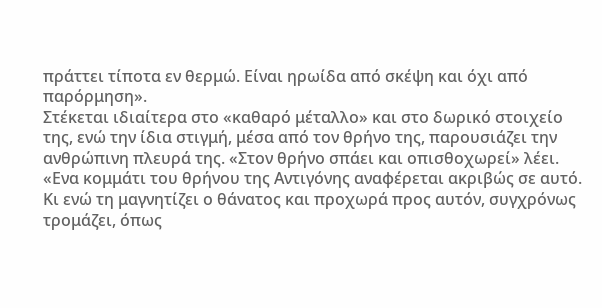πράττει τίποτα εν θερμώ. Είναι ηρωίδα από σκέψη και όχι από παρόρμηση».
Στέκεται ιδιαίτερα στο «καθαρό μέταλλο» και στο δωρικό στοιχείο της, ενώ την ίδια στιγμή, μέσα από τον θρήνο της, παρουσιάζει την ανθρώπινη πλευρά της. «Στον θρήνο σπάει και οπισθοχωρεί» λέει. «Ενα κομμάτι του θρήνου της Αντιγόνης αναφέρεται ακριβώς σε αυτό. Κι ενώ τη μαγνητίζει ο θάνατος και προχωρά προς αυτόν, συγχρόνως τρομάζει, όπως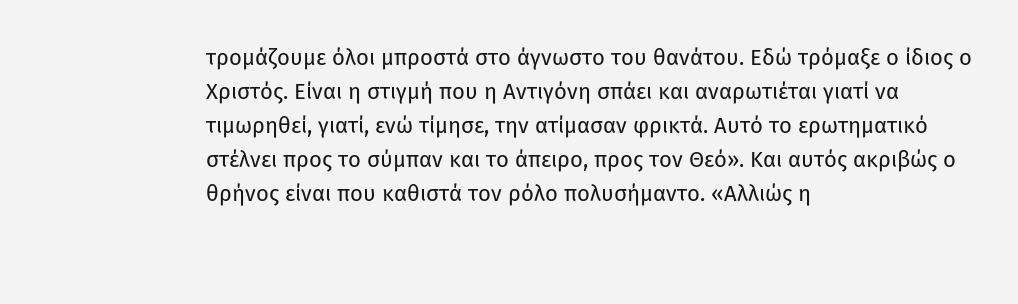τρομάζουμε όλοι μπροστά στο άγνωστο του θανάτου. Εδώ τρόμαξε ο ίδιος ο Χριστός. Είναι η στιγμή που η Αντιγόνη σπάει και αναρωτιέται γιατί να τιμωρηθεί, γιατί, ενώ τίμησε, την ατίμασαν φρικτά. Αυτό το ερωτηματικό στέλνει προς το σύμπαν και το άπειρο, προς τον Θεό». Και αυτός ακριβώς ο θρήνος είναι που καθιστά τον ρόλο πολυσήμαντο. «Αλλιώς η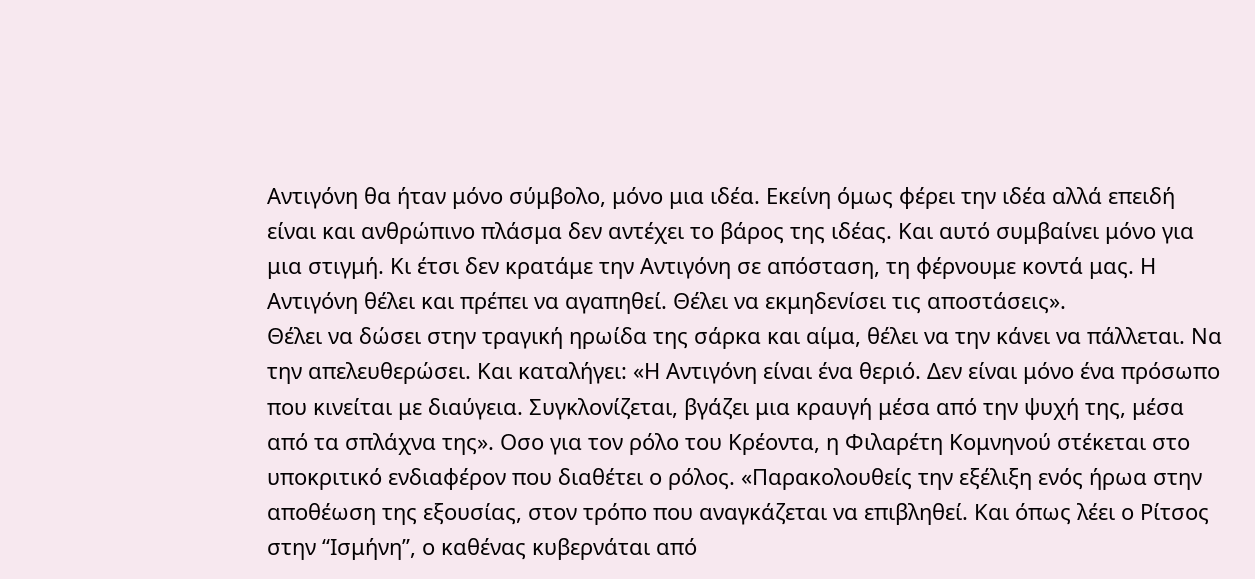Αντιγόνη θα ήταν μόνο σύμβολο, μόνο μια ιδέα. Εκείνη όμως φέρει την ιδέα αλλά επειδή είναι και ανθρώπινο πλάσμα δεν αντέχει το βάρος της ιδέας. Και αυτό συμβαίνει μόνο για μια στιγμή. Κι έτσι δεν κρατάμε την Αντιγόνη σε απόσταση, τη φέρνουμε κοντά μας. Η Αντιγόνη θέλει και πρέπει να αγαπηθεί. Θέλει να εκμηδενίσει τις αποστάσεις».
Θέλει να δώσει στην τραγική ηρωίδα της σάρκα και αίμα, θέλει να την κάνει να πάλλεται. Να την απελευθερώσει. Και καταλήγει: «Η Αντιγόνη είναι ένα θεριό. Δεν είναι μόνο ένα πρόσωπο που κινείται με διαύγεια. Συγκλονίζεται, βγάζει μια κραυγή μέσα από την ψυχή της, μέσα από τα σπλάχνα της». Οσο για τον ρόλο του Κρέοντα, η Φιλαρέτη Κομνηνού στέκεται στο υποκριτικό ενδιαφέρον που διαθέτει ο ρόλος. «Παρακολουθείς την εξέλιξη ενός ήρωα στην αποθέωση της εξουσίας, στον τρόπο που αναγκάζεται να επιβληθεί. Και όπως λέει ο Ρίτσος στην “Ισμήνη”, ο καθένας κυβερνάται από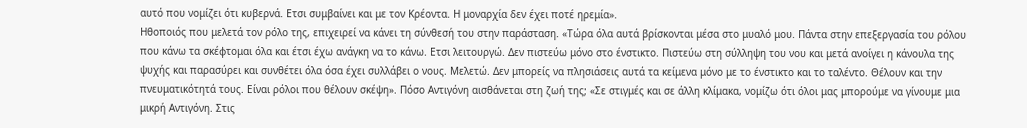αυτό που νομίζει ότι κυβερνά. Ετσι συμβαίνει και με τον Κρέοντα. Η μοναρχία δεν έχει ποτέ ηρεμία».
Ηθοποιός που μελετά τον ρόλο της, επιχειρεί να κάνει τη σύνθεσή του στην παράσταση. «Τώρα όλα αυτά βρίσκονται μέσα στο μυαλό μου. Πάντα στην επεξεργασία του ρόλου που κάνω τα σκέφτομαι όλα και έτσι έχω ανάγκη να το κάνω. Ετσι λειτουργώ. Δεν πιστεύω μόνο στο ένστικτο. Πιστεύω στη σύλληψη του νου και μετά ανοίγει η κάνουλα της ψυχής και παρασύρει και συνθέτει όλα όσα έχει συλλάβει ο νους. Μελετώ. Δεν μπορείς να πλησιάσεις αυτά τα κείμενα μόνο με το ένστικτο και το ταλέντο. Θέλουν και την πνευματικότητά τους. Είναι ρόλοι που θέλουν σκέψη». Πόσο Αντιγόνη αισθάνεται στη ζωή της; «Σε στιγμές και σε άλλη κλίμακα, νομίζω ότι όλοι μας μπορούμε να γίνουμε μια μικρή Αντιγόνη. Στις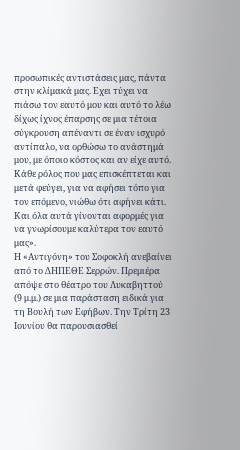προσωπικές αντιστάσεις μας, πάντα στην κλίμακά μας. Εχει τύχει να πιάσω τον εαυτό μου και αυτό το λέω δίχως ίχνος έπαρσης σε μια τέτοια σύγκρουση απέναντι σε έναν ισχυρό αντίπαλο, να ορθώσω το ανάστημά μου, με όποιο κόστος και αν είχε αυτό. Κάθε ρόλος που μας επισκέπτεται και μετά φεύγει, για να αφήσει τόπο για τον επόμενο, νιώθω ότι αφήνει κάτι. Και όλα αυτά γίνονται αφορμές για να γνωρίσουμε καλύτερα τον εαυτό μας».
Η «Αντιγόνη» του Σοφοκλή ανεβαίνει από το ΔΗΠΕΘΕ Σερρών. Πρεμιέρα απόψε στο θέατρο του Λυκαβηττού (9 μ.μ.) σε μια παράσταση ειδικά για τη Βουλή των Εφήβων. Την Τρίτη 23 Ιουνίου θα παρουσιασθεί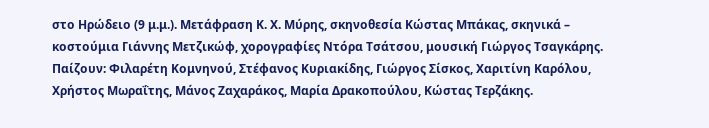στο Ηρώδειο (9 μ.μ.). Μετάφραση Κ. Χ. Μύρης, σκηνοθεσία Κώστας Μπάκας, σκηνικά – κοστούμια Γιάννης Μετζικώφ, χορογραφίες Ντόρα Τσάτσου, μουσική Γιώργος Τσαγκάρης. Παίζουν: Φιλαρέτη Κομνηνού, Στέφανος Κυριακίδης, Γιώργος Σίσκος, Χαριτίνη Καρόλου, Χρήστος Μωραΐτης, Μάνος Ζαχαράκος, Μαρία Δρακοπούλου, Κώστας Τερζάκης.